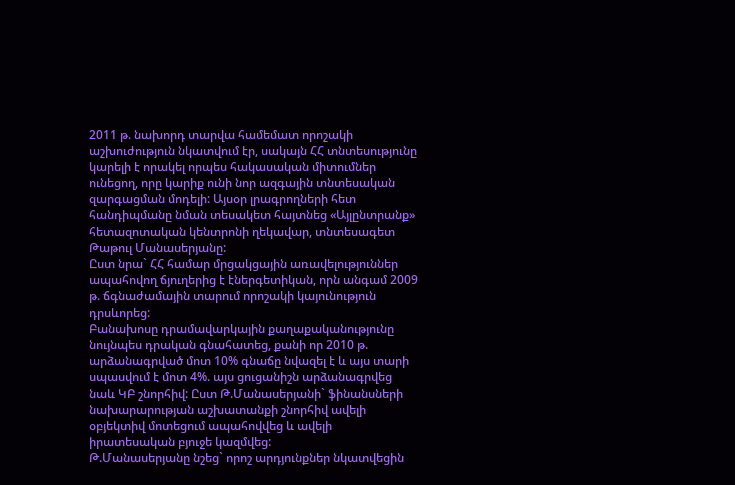2011 թ. նախորդ տարվա համեմատ որոշակի աշխուժություն նկատվում էր, սակայն ՀՀ տնտեսությունը կարելի է որակել որպես հակասական միտումներ ունեցող, որը կարիք ունի նոր ազգային տնտեսական զարգացման մոդելի: Այսօր լրագրողների հետ հանդիպմանը նման տեսակետ հայտնեց «Այլընտրանք» հետազոտական կենտրոնի ղեկավար, տնտեսագետ Թաթուլ Մանասերյանը:
Ըստ նրա` ՀՀ համար մրցակցային առավելություններ ապահովող ճյուղերից է էներգետիկան, որն անգամ 2009 թ. ճգնաժամային տարում որոշակի կայունություն դրսևորեց:
Բանախոսը դրամավարկային քաղաքականությունը նույնպես դրական գնահատեց, քանի որ 2010 թ. արձանագրված մոտ 10% գնաճը նվազել է և այս տարի սպասվում է մոտ 4%. այս ցուցանիշն արձանագրվեց նաև ԿԲ շնորհիվ: Ըստ Թ.Մանասերյանի` ֆինանսների նախարարության աշխատանքի շնորհիվ ավելի օբյեկտիվ մոտեցում ապահովվեց և ավելի իրատեսական բյուջե կազմվեց:
Թ.Մանասերյանը նշեց` որոշ արդյունքներ նկատվեցին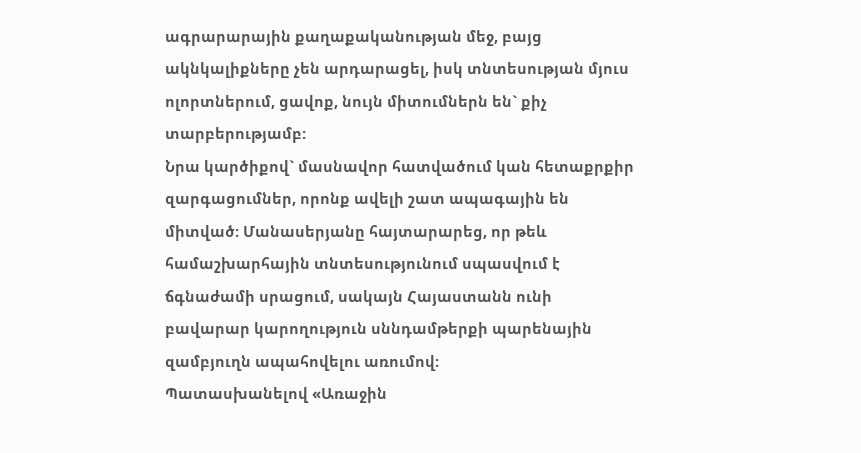ագրարարային քաղաքականության մեջ, բայց ակնկալիքները չեն արդարացել, իսկ տնտեսության մյուս ոլորտներում, ցավոք, նույն միտումներն են` քիչ տարբերությամբ:
Նրա կարծիքով` մասնավոր հատվածում կան հետաքրքիր զարգացումներ, որոնք ավելի շատ ապագային են միտված: Մանասերյանը հայտարարեց, որ թեև համաշխարհային տնտեսությունում սպասվում է ճգնաժամի սրացում, սակայն Հայաստանն ունի բավարար կարողություն սննդամթերքի պարենային զամբյուղն ապահովելու առումով:
Պատասխանելով «Առաջին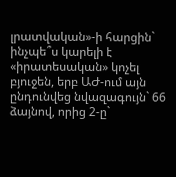լրատվական»-ի հարցին` ինչպե՞ս կարելի է «իրատեսական» կոչել բյուջեն, երբ ԱԺ-ում այն ընդունվեց նվազագույն` 66 ձայնով, որից 2-ը`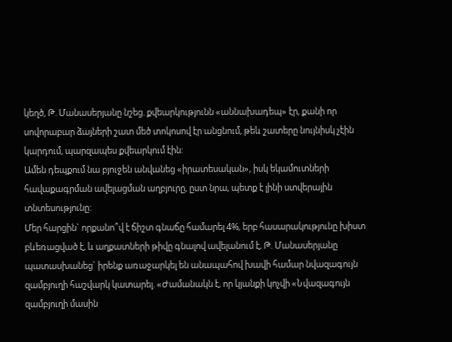կեղծ, Թ. Մանասերյանը նշեց. քվեարկությունն «աննախադեպ» էր, քանի որ սովորաբար ձայների շատ մեծ տոկոսով էր անցնում, թեև շատերը նույնիսկ չէին կարդում, պարզապես քվեարկում էին:
Ամեն դեպքում նա բյուջեն անվանեց «իրատեսական», իսկ եկամուտների հավաքագրման ավելացման աղբյուրը, ըստ նրա, պետք է լինի ստվերային տնտեսությունը:
Մեր հարցին` որքանո՞վ է ճիշտ գնաճը համարել 4%, երբ հասարակությունը խիստ բևեռացված է, և աղքատների թիվը գնալով ավելանում է, Թ. Մանասերյանը պատասխանեց` իրենք առաջարկել են անապահով խավի համար նվազագույն զամբյուղի հաշվարկ կատարել. «Ժամանակն է, որ կյանքի կոչվի «Նվազագույն զամբյուղի մասին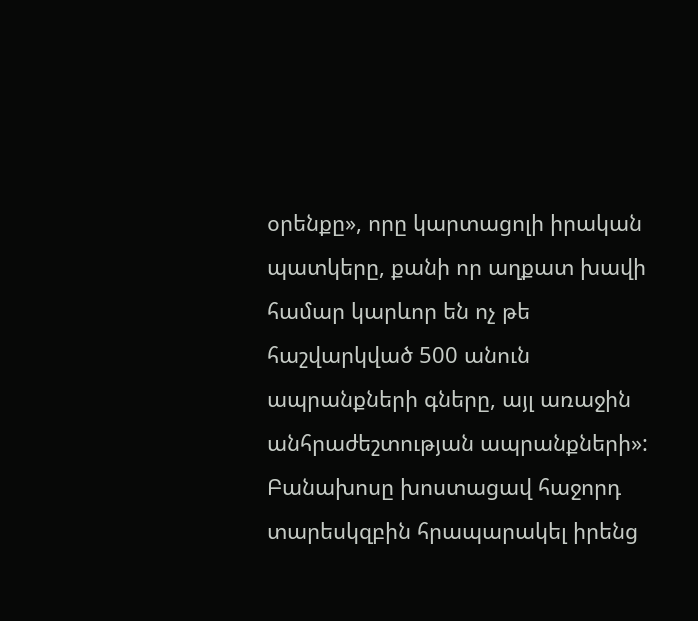օրենքը», որը կարտացոլի իրական պատկերը, քանի որ աղքատ խավի համար կարևոր են ոչ թե հաշվարկված 500 անուն ապրանքների գները, այլ առաջին անհրաժեշտության ապրանքների»:
Բանախոսը խոստացավ հաջորդ տարեսկզբին հրապարակել իրենց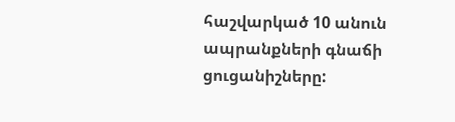հաշվարկած 10 անուն ապրանքների գնաճի ցուցանիշները: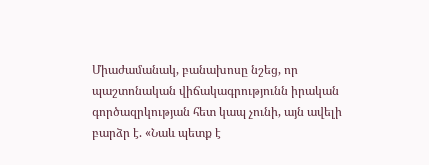Միաժամանակ, բանախոսը նշեց, որ պաշտոնական վիճակագրությունն իրական գործազրկության հետ կապ չունի, այն ավելի բարձր է. «Նաև պետք է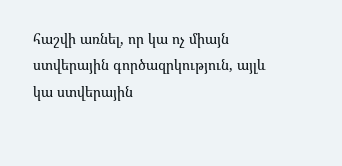հաշվի առնել, որ կա ոչ միայն ստվերային գործազրկություն, այլև կա ստվերային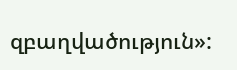զբաղվածություն»: